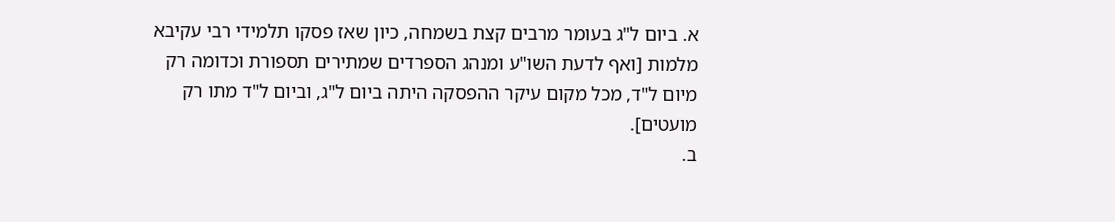א. ביום ל"ג בעומר מרבים קצת בשמחה, כיון שאז פסקו תלמידי רבי עקיבא מלמות [ואף לדעת השו"ע ומנהג הספרדים שמתירים תספורת וכדומה רק מיום ל"ד, מכל מקום עיקר ההפסקה היתה ביום ל"ג, וביום ל"ד מתו רק מועטים].
ב.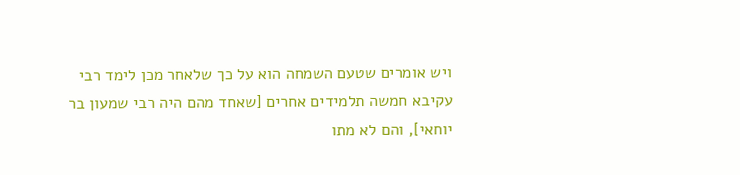ויש אומרים שטעם השמחה הוא על כך שלאחר מכן לימד רבי עקיבא חמשה תלמידים אחרים [שאחד מהם היה רבי שמעון בר יוחאי], והם לא מתו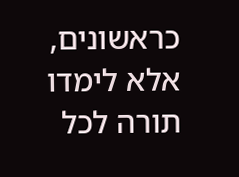כראשונים, אלא לימדו תורה לכל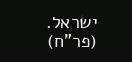ישראל. (פר"ח)